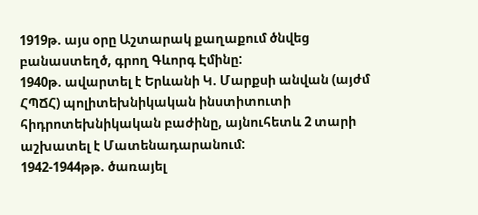1919թ. այս օրը Աշտարակ քաղաքում ծնվեց բանաստեղծ, գրող Գևորգ Էմինը:
1940թ. ավարտել է Երևանի Կ. Մարքսի անվան (այժմ ՀՊՃՀ) պոլիտեխնիկական ինստիտուտի հիդրոտեխնիկական բաժինը, այնուհետև 2 տարի աշխատել է Մատենադարանում:
1942-1944թթ. ծառայել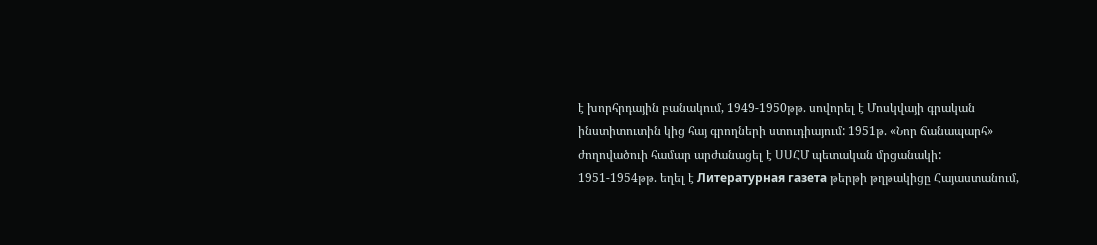է խորհրդային բանակում, 1949-1950թթ. սովորել է Մոսկվայի գրական ինստիտուտին կից հայ գրողների ստուդիայում: 1951թ. «Նոր ճանապարհ» ժողովածուի համար արժանացել է ՍՍՀՄ պետական մրցանակի:
1951-1954թթ. եղել է Литературная газета թերթի թղթակիցը Հայաստանում,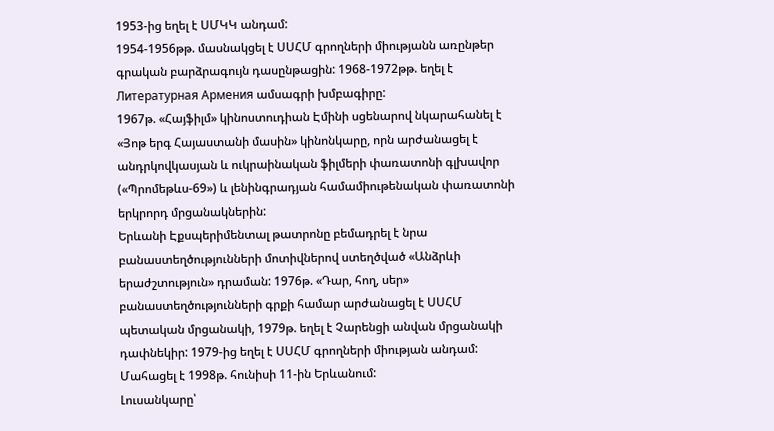1953-ից եղել է ՍՄԿԿ անդամ:
1954-1956թթ. մասնակցել է ՍՍՀՄ գրողների միությանն առընթեր գրական բարձրագույն դասընթացին: 1968-1972թթ. եղել է Литературная Армения ամսագրի խմբագիրը:
1967թ. «Հայֆիլմ» կինոստուդիան Էմինի սցենարով նկարահանել է «Յոթ երգ Հայաստանի մասին» կինոնկարը, որն արժանացել է անդրկովկասյան և ուկրաինական ֆիլմերի փառատոնի գլխավոր («Պրոմեթևս-69») և լենինգրադյան համամիութենական փառատոնի երկրորդ մրցանակներին:
Երևանի Էքսպերիմենտալ թատրոնը բեմադրել է նրա բանաստեղծությունների մոտիվներով ստեղծված «Անձրևի երաժշտություն» դրաման: 1976թ. «Դար, հող, սեր» բանաստեղծությունների գրքի համար արժանացել է ՍՍՀՄ պետական մրցանակի, 1979թ. եղել է Չարենցի անվան մրցանակի դափնեկիր: 1979-ից եղել է ՍՍՀՄ գրողների միության անդամ:
Մահացել է 1998թ. հունիսի 11-ին Երևանում:
Լուսանկարը՝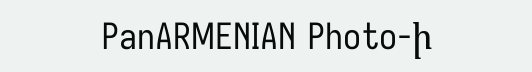PanARMENIAN Photo-ի